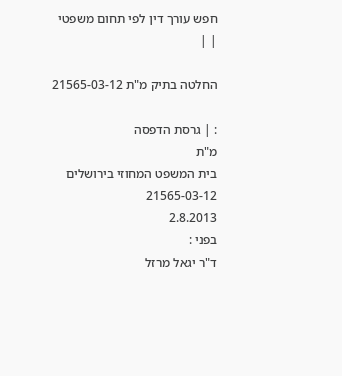חפש עורך דין לפי תחום משפטי
| |

החלטה בתיק מ"ת 21565-03-12

: | גרסת הדפסה
מ"ת
בית המשפט המחוזי בירושלים
21565-03-12
2.8.2013
בפני :
ד"ר יגאל מרזל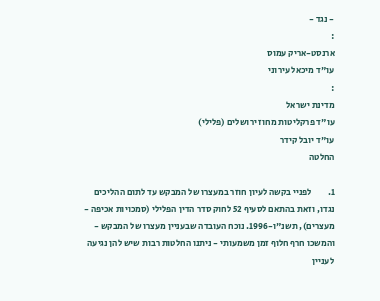- נגד -
:
ארנסט-אריק עמוס
עו"ד מיכאל עירוני
:
מדינת ישראל
עו"ד פרקליטות מחוז ירושלים (פלילי)
עו"ד יובל קידר
החלטה

1.         לפניי בקשה לעיון חוזר במעצרו של המבקש עד לתום ההליכים נגדו, וזאת בהתאם לסעיף 52 לחוק סדר הדין הפלילי (סמכויות אכיפה - מעצרים), תשנ"ו-1996. נוכח העובדה שבעניין מעצרו של המבקש - והמשכו חרף חלוף זמן משמעותי - ניתנו החלטות רבות שיש להן נגיעה לעניין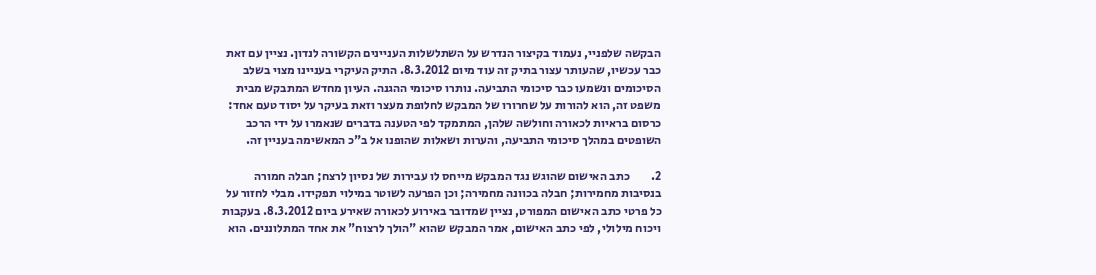הבקשה שלפניי, נעמוד בקיצור הנדרש על השתלשלות העניינים הקשורה לנדון. נציין עם זאת כבר עכשיו, שהעותר עצור בתיק זה עוד מיום 8.3.2012. התיק העיקרי בעניינו מצוי בשלב הסיכומים ונשמעו כבר סיכומי התביעה. נותרו סיכומי ההגנה. העיון מחדש המתבקש מבית משפט זה, הוא להורות על שחרורו של המבקש לחלופת מעצר וזאת בעיקר על יסוד טעם אחד: כרסום בראיות לכאורה וחולשה שלהן, המתמקד לפי הטענה בדברים שנאמרו על ידי הרכב השופטים במהלך סיכומי התביעה, והערות ושאלות שהופנו אל ב"כ המאשימה בעניין זה.

2.         כתב האישום שהוגש נגד המבקש מייחס לו עבירות של נסיון לרצח; חבלה חמורה בנסיבות מחמירות; חבלה בכוונה מחמירה; וכן הפרעה לשוטר במילוי תפקידו. מבלי לחזור על כל פרטי כתב האישום המפורט, נציין שמדובר באירוע לכאורה שאירע ביום 8.3.2012. בעקבות ויכוח מילולי, לפי כתב האישום, אמר המבקש שהוא "הולך לרצוח" את אחד המתלוננים. הוא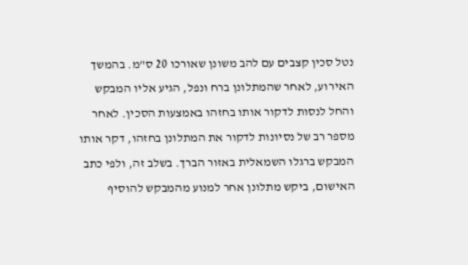נטל סכין קצבים עם להב משונן שאורכו 20 ס"מ. בהמשך האירוע, לאחר שהמתלונן ברח ונפל, הגיע אליו המבקש והחל לנסות לדקור אותו בחזהו באמצעות הסכין. לאחר מספר רב של נסיונות לדקור את המתלונן בחזהו, דקר אותו המבקש ברגלו השמאלית באזור הברך. בשלב זה, ולפי כתב האישום, ביקש מתלונן אחר למנוע מהמבקש להוסיף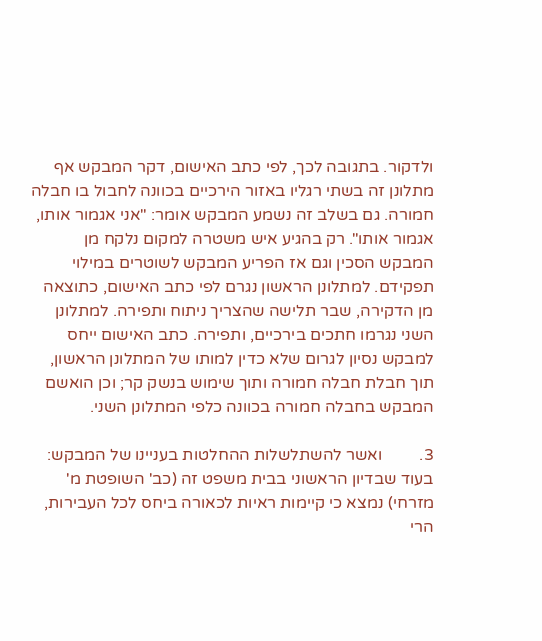ולדקור. בתגובה לכך, לפי כתב האישום, דקר המבקש אף מתלונן זה בשתי רגליו באזור הירכיים בכוונה לחבול בו חבלה חמורה. גם בשלב זה נשמע המבקש אומר: "אני אגמור אותו, אגמור אותו". רק בהגיע איש משטרה למקום נלקח מן המבקש הסכין וגם אז הפריע המבקש לשוטרים במילוי תפקידם. למתלונן הראשון נגרם לפי כתב האישום, כתוצאה מן הדקירה, שבר תלישה שהצריך ניתוח ותפירה. למתלונן השני נגרמו חתכים בירכיים, ותפירה. כתב האישום ייחס למבקש נסיון לגרום שלא כדין למותו של המתלונן הראשון, תוך חבלת חבלה חמורה ותוך שימוש בנשק קר; וכן הואשם המבקש בחבלה חמורה בכוונה כלפי המתלונן השני.

3.         ואשר להשתלשלות ההחלטות בעניינו של המבקש: בעוד שבדיון הראשוני בבית משפט זה (כב' השופטת מ' מזרחי) נמצא כי קיימות ראיות לכאורה ביחס לכל העבירות, הרי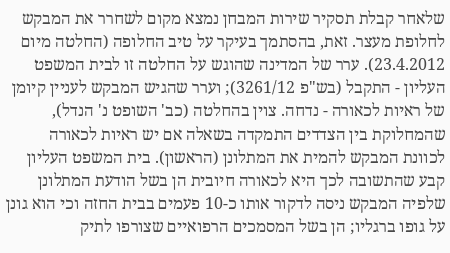שלאחר קבלת תסקיר שירות המבחן נמצא מקום לשחרר את המבקש לחלופת מעצר. זאת, בהסתמך בעיקר על טיב החלופה (החלטה מיום 23.4.2012). ערר של המדינה שהוגש על החלטה זו לבית המשפט העליון - התקבל (בש"פ 3261/12); וערר שהגיש המבקש לעניין קיומן של ראיות לכאורה - נדחה. צוין בהחלטה (כב' השופט נ' הנדל), שהמחלוקת בין הצדדים התמקדה בשאלה אם יש ראיות לכאורה לכוונת המבקש להמית את המתלונן (הראשון). בית המשפט העליון קבע שהתשובה לכך היא לכאורה חיובית הן בשל הודעת המתלונן שלפיה המבקש ניסה לדקור אותו כ-10 פעמים בבית החזה וכי הוא גונן על גופו ברגליו; הן בשל המסמכים הרפואיים שצורפו לתיק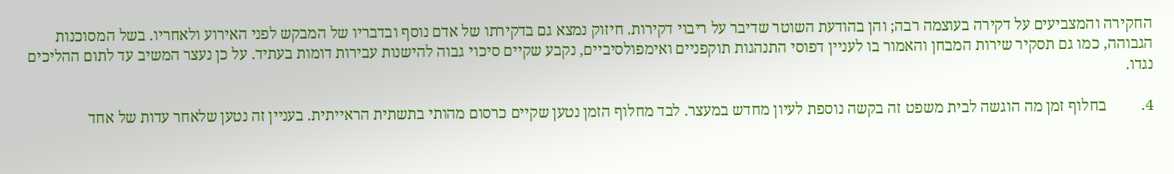החקירה והמצביעים על דקירה בעוצמה רבה; והן בהודעת השוטר שדיבר על ריבוי דקירות. חיזוק נמצא גם בדקירתו של אדם נוסף ובדבריו של המבקש לפני האירוע ולאחריו. בשל המסוכנות הגבוהה, כמו גם תסקיר שירות המבחן והאמור בו לעניין דפוסי התנהגות תוקפניים ואימפולסיביים, נקבע שקיים סיכוי גבוה להישנות עבירות דומות בעתיד. על כן נעצר המשיב עד לתום ההליכים נגדו.

4.         בחלוף זמן מה הוגשה לבית משפט זה בקשה נוספת לעיון מחדש במעצר. לבד מחלוף הזמן נטען שקיים כרסום מהותי בתשתית הראייתית. בעניין זה נטען שלאחר עדות של אחד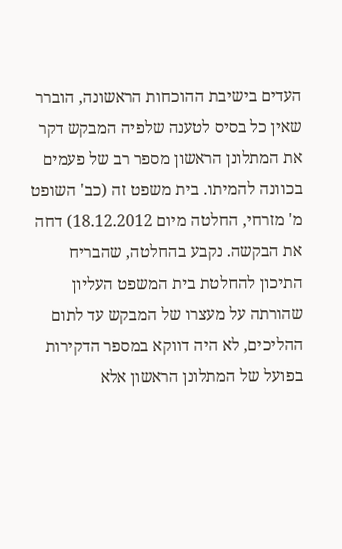העדים בישיבת ההוכחות הראשונה, הוברר שאין כל בסיס לטענה שלפיה המבקש דקר את המתלונן הראשון מספר רב של פעמים בכוונה להמיתו. בית משפט זה (כב' השופט מ' מזרחי, החלטה מיום 18.12.2012) דחה את הבקשה. נקבע בהחלטה, שהבריח התיכון להחלטת בית המשפט העליון שהורתה על מעצרו של המבקש עד לתום ההליכים, לא היה דווקא במספר הדקירות בפועל של המתלונן הראשון אלא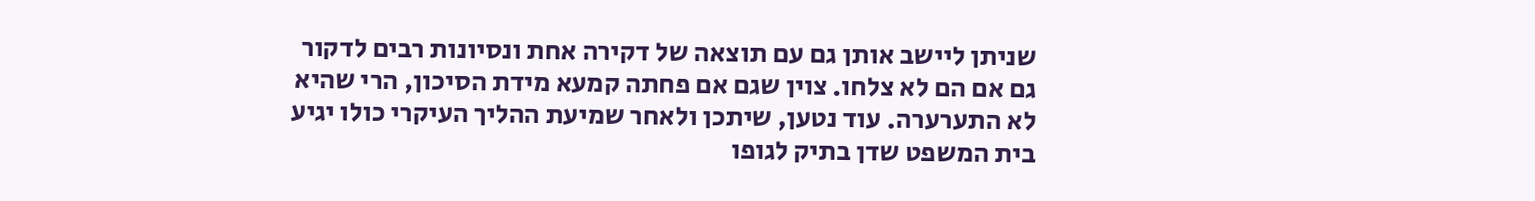שניתן ליישב אותן גם עם תוצאה של דקירה אחת ונסיונות רבים לדקור גם אם הם לא צלחו. צוין שגם אם פחתה קמעא מידת הסיכון, הרי שהיא לא התערערה. עוד נטען, שיתכן ולאחר שמיעת ההליך העיקרי כולו יגיע בית המשפט שדן בתיק לגופו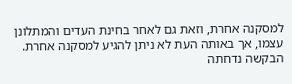למסקנה אחרת, וזאת גם לאחר בחינת העדים והמתלונן עצמו, אך באותה העת לא ניתן להגיע למסקנה אחרת. הבקשה נדחתה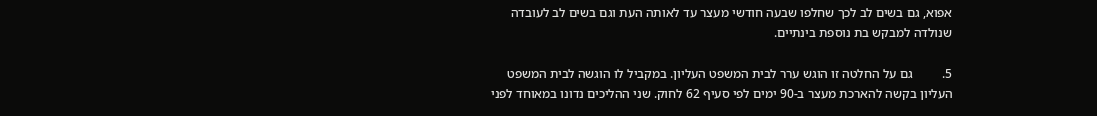אפוא, גם בשים לב לכך שחלפו שבעה חודשי מעצר עד לאותה העת וגם בשים לב לעובדה שנולדה למבקש בת נוספת בינתיים.

5.         גם על החלטה זו הוגש ערר לבית המשפט העליון. במקביל לו הוגשה לבית המשפט העליון בקשה להארכת מעצר ב-90 ימים לפי סעיף 62 לחוק. שני ההליכים נדונו במאוחד לפני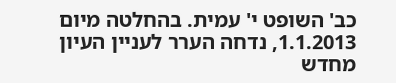כב' השופט י' עמית. בהחלטה מיום 1.1.2013, נדחה הערר לעניין העיון מחדש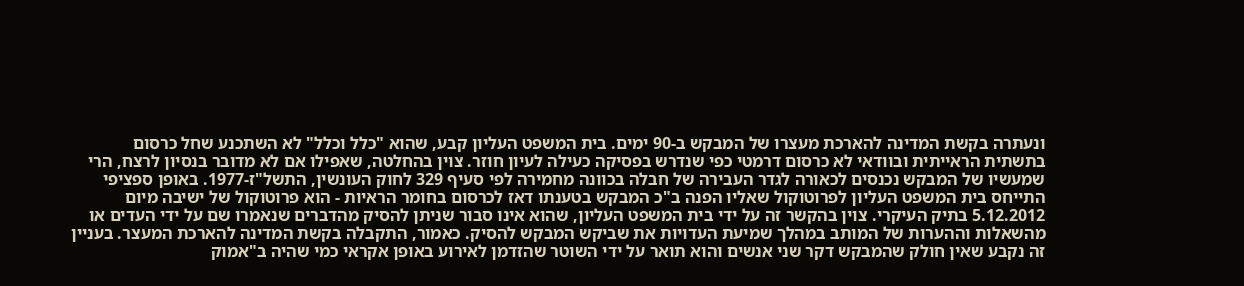ונעתרה בקשת המדינה להארכת מעצרו של המבקש ב-90 ימים. בית המשפט העליון קבע, שהוא "כלל וכלל" לא השתכנע שחל כרסום בתשתית הראייתית ובוודאי לא כרסום דרמטי כפי שנדרש בפסיקה כעילה לעיון חוזר. צוין בהחלטה, שאפילו אם לא מדובר בנסיון לרצח, הרי שמעשיו של המבקש נכנסים לכאורה לגדר העבירה של חבלה בכוונה מחמירה לפי סעיף 329 לחוק העונשין, התשל"ז-1977. באופן ספציפי התייחס בית המשפט העליון לפרוטוקול שאליו הפנה ב"כ המבקש בטענתו דאז לכרסום בחומר הראיות - הוא פרוטוקול של ישיבה מיום 5.12.2012 בתיק העיקרי. צוין בהקשר זה על ידי בית המשפט העליון, שהוא אינו סבור שניתן להסיק מהדברים שנאמרו שם על ידי העדים או מהשאלות וההערות של המותב במהלך שמיעת העדויות את שביקש המבקש להסיק. כאמור, התקבלה בקשת המדינה להארכת המעצר. בעניין זה נקבע שאין חולק שהמבקש דקר שני אנשים והוא תואר על ידי השוטר שהזדמן לאירוע באופן אקראי כמי שהיה ב"אמוק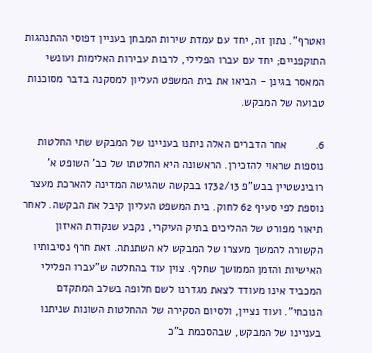ואטרף". נתון זה, יחד עם עמדת שירות המבחן בעניין דפוסי ההתנהגות התוקפניים; יחד עם עברו הפלילי, לרבות עבירות האלימות ועונשי המאסר בגינן - הביאו את בית המשפט העליון למסקנה בדבר מסוכנות טבועה של המבקש.

6.         אחר הדברים האלה ניתנו בעניינו של המבקש שתי החלטות נוספות שראוי להזכירן. הראשונה היא החלטתו של כב' השופט א' רובינשטיין בבש"פ 1732/13 בבקשה שהגישה המדינה להארכת מעצר נוספת לפי סעיף 62 לחוק. בית המשפט העליון קיבל את הבקשה. לאחר תיאור מפורט של ההליכים בתיק העיקרי, נקבע שנקודת האיזון הקשורה להמשך מעצרו של המבקש לא השתנתה. זאת חרף נסיבותיו האישיות והזמן הממושך שחלף. צוין עוד בהחלטה ש"עברו הפלילי המכביד אינו מעודד לצאת מגדרנו לשם חלופה בשלב המתקדם הנוכחי". ועוד נציין, ולסיום הסקירה של ההחלטות השונות שניתנו בעניינו של המבקש, שבהסכמת ב"כ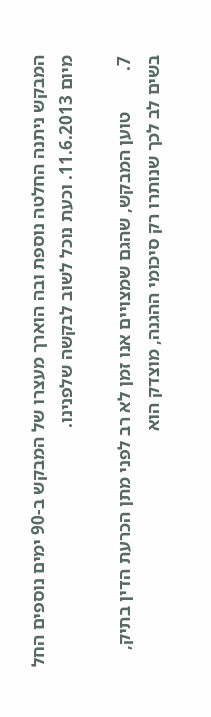המבקש ניתנה החלטה נוספת ובה הוארך מעצרו של המבקש ב-90 ימים נוספים החל מיום 11.6.2013. וכעת נוכל לשוב לבקשה שלפנינו.

7.         טוען המבקש, שהגם שמצויים אנו זמן לא רב לפני מתן הכרעת הדין בתיק, בשים לב לכך שנותרו רק סיכומי ההגנה, מוצדק הוא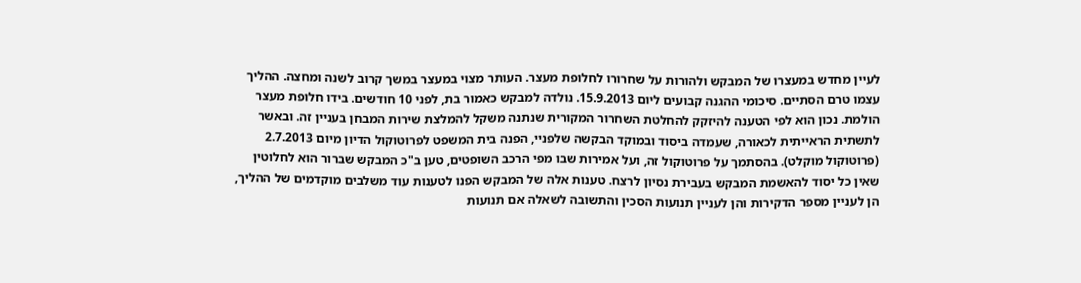לעיין מחדש במעצרו של המבקש ולהורות על שחרורו לחלופת מעצר. העותר מצוי במעצר במשך קרוב לשנה ומחצה. ההליך עצמו טרם הסתיים. סיכומי ההגנה קבועים ליום 15.9.2013. נולדה למבקש כאמור בת, לפני 10 חודשים. בידו חלופת מעצר הולמת. נכון הוא לפי הטענה להיזקק להחלטת השחרור המקורית שנתנה משקל להמלצת שירות המבחן בעניין זה. ובאשר לתשתית הראייתית לכאורה, שעמדה ביסוד ובמוקד הבקשה שלפניי, הפנה בית המשפט לפרוטוקול הדיון מיום 2.7.2013 (פרוטוקול מוקלט). בהסתמך על פרוטוקול זה, ועל אמירות שבו מפי הרכב השופטים, טען ב"כ המבקש שברור הוא לחלוטין שאין כל יסוד להאשמת המבקש בעבירת נסיון לרצח. טענות אלה של המבקש הפנו לטענות עוד משלבים מוקדמים של ההליך, הן לעניין מספר הדקירות והן לעניין תנועות הסכין והתשובה לשאלה אם תנועות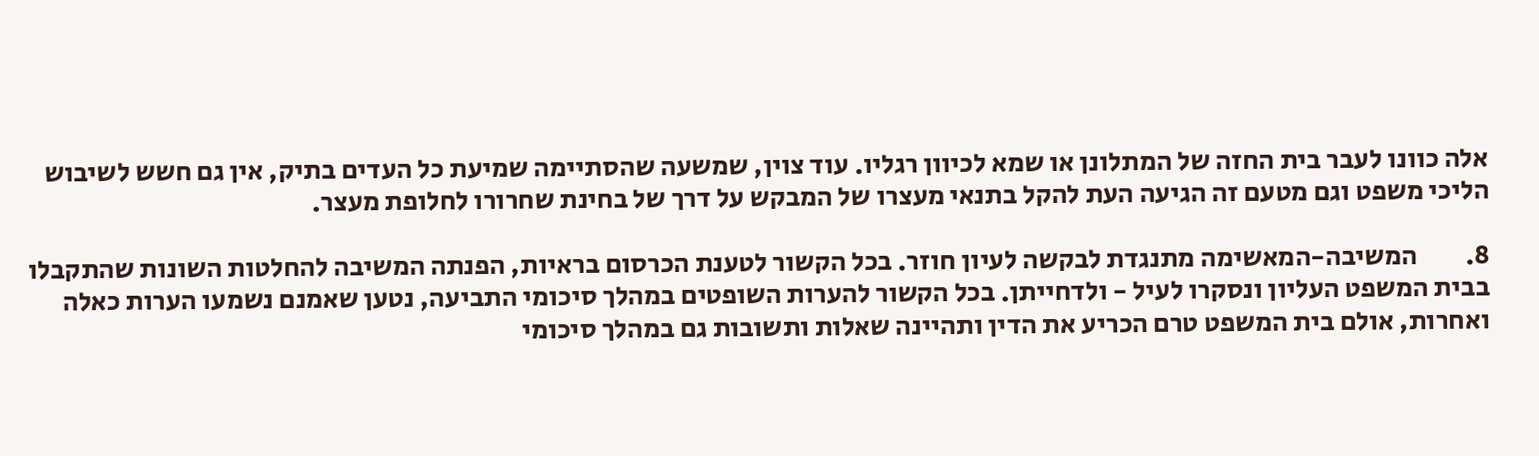אלה כוונו לעבר בית החזה של המתלונן או שמא לכיוון רגליו. עוד צוין, שמשעה שהסתיימה שמיעת כל העדים בתיק, אין גם חשש לשיבוש הליכי משפט וגם מטעם זה הגיעה העת להקל בתנאי מעצרו של המבקש על דרך של בחינת שחרורו לחלופת מעצר.

8.         המשיבה-המאשימה מתנגדת לבקשה לעיון חוזר. בכל הקשור לטענת הכרסום בראיות, הפנתה המשיבה להחלטות השונות שהתקבלו בבית המשפט העליון ונסקרו לעיל - ולדחייתן. בכל הקשור להערות השופטים במהלך סיכומי התביעה, נטען שאמנם נשמעו הערות כאלה ואחרות, אולם בית המשפט טרם הכריע את הדין ותהיינה שאלות ותשובות גם במהלך סיכומי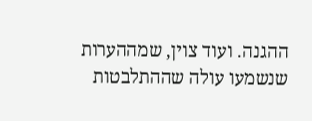ההגנה. ועוד צוין, שמההערות שנשמעו עולה שההתלבטות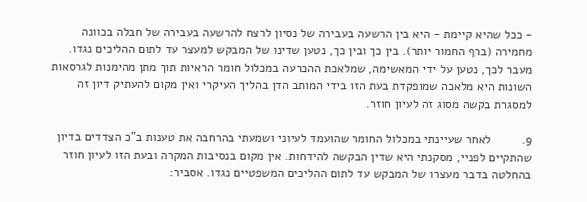- ככל שהיא קיימת - היא בין הרשעה בעבירה של נסיון לרצח להרשעה בעבירה של חבלה בכוונה מחמירה (ברף החמור יותר). בין כך ובין כך, נטען שדינו של המבקש למעצר עד לתום ההליכים נגדו. מעבר לכך, נטען על ידי המאשימה, שמלאכת ההכרעה במכלול חומר הראיות תוך מתן מהימנות לגרסאות השונות היא מלאכה שמופקדת בעת הזו בידי המותב הדן בהליך העיקרי ואין מקום להעתיק דיון זה למסגרת בקשה מסוג זה לעיון חוזר.

9.         לאחר שעיינתי במכלול החומר שהועמד לעיוני ושמעתי בהרחבה את טענות ב"כ הצדדים בדיון שהתקיים לפניי, מסקנתי היא שדין הבקשה להידחות. אין מקום בנסיבות המקרה ובעת הזו לעיון חוזר בהחלטה בדבר מעצרו של המבקש עד לתום ההליכים המשפטיים נגדו. אסביר: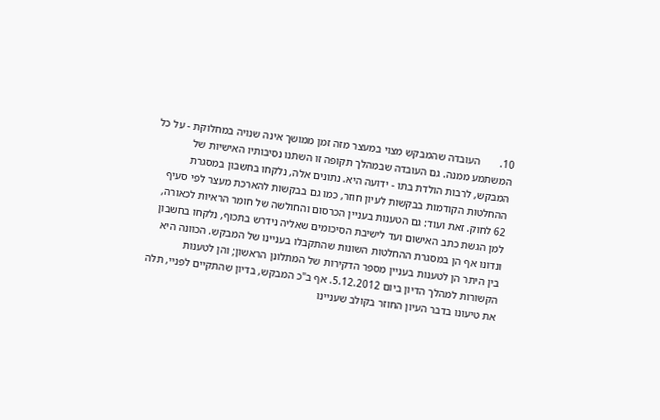10.       העובדה שהמבקש מצוי במעצר מזה זמן ממושך אינה שנויה במחלוקת - על כל המשתמע ממנה. גם העובדה שבמהלך תקופה זו השתנו נסיבותיו האישיות של המבקש, לרבות הולדת בתו - ידועה היא. נתונים אלה, נלקחו בחשבון במסגרת ההחלטות הקודמות בבקשות לעיון חוזר, כמו גם בבקשות להארכת מעצר לפי סעיף 62 לחוק. זאת ועוד: גם הטענות בעניין הכרסום והחולשה של חומר הראיות לכאורה, למן הגשת כתב האישום ועד לישיבת הסיכומים שאליה נידרש בתכוף, נלקחו בחשבון ונדונו אף הן במסגרת ההחלטות השונות שהתקבלו בעניינו של המבקש. הכוונה היא בין היתר הן לטענות בעניין מספר הדקירות של המתלונן הראשון; והן לטענות הקשורות למהלך הדיון ביום 5.12.2012. אף ב"כ המבקש, בדיון שהתקיים לפניי, תלה את טיעונו בדבר העיון החוזר בקולב שעניינו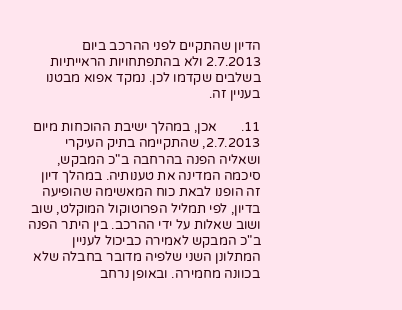הדיון שהתקיים לפני ההרכב ביום 2.7.2013 ולא בהתפתחויות הראייתיות בשלבים שקדמו לכן. נמקד אפוא מבטנו בעניין זה.

11.       אכן, במהלך ישיבת ההוכחות מיום 2.7.2013, שהתקיימה בתיק העיקרי ושאליה הפנה בהרחבה ב"כ המבקש, סיכמה המדינה את טענותיה. במהלך דיון זה הופנו לבאת כוח המאשימה שהופיעה בדיון, לפי תמליל הפרוטוקול המוקלט, שוב ושוב שאלות על ידי ההרכב. בין היתר הפנה ב"כ המבקש לאמירה כביכול לעניין המתלונן השני שלפיה מדובר בחבלה שלא בכוונה מחמירה. ובאופן נרחב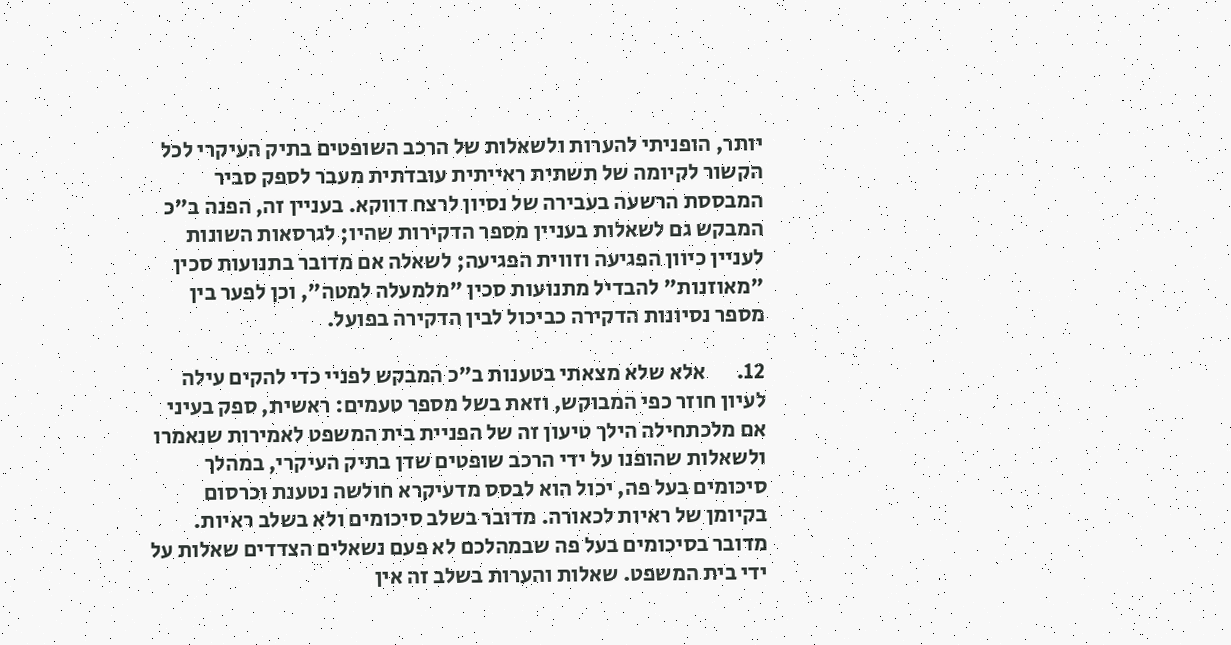יותר, הופניתי להערות ולשאלות של הרכב השופטים בתיק העיקרי לכל הקשור לקיומה של תשתית ראייתית עובדתית מעבר לספק סביר המבססת הרשעה בעבירה של נסיון לרצח דווקא. בעניין זה, הפנה ב"כ המבקש גם לשאלות בעניין מספר הדקירות שהיו; לגרסאות השונות לעניין כיוון הפגיעה וזווית הפגיעה; לשאלה אם מדובר בתנועות סכין "מאוזנות" להבדיל מתנועות סכין "מלמעלה למטה", וכן לפער בין מספר נסיונות הדקירה כביכול לבין הדקירה בפועל.

12.       אלא שלא מצאתי בטענות ב"כ המבקש לפניי כדי להקים עילה לעיון חוזר כפי המבוקש, וזאת בשל מספר טעמים: ראשית, ספק בעיני אם מלכתחילה הילך טיעון זה של הפניית בית המשפט לאמירות שנאמרו ולשאלות שהופנו על ידי הרכב שופטים שדן בתיק העיקרי, במהלך סיכומים בעל פה, יכול הוא לבסס מדעיקרא חולשה נטענת וכרסום בקיומן של ראיות לכאורה. מדובר בשלב סיכומים ולא בשלב ראיות. מדובר בסיכומים בעל פה שבמהלכם לא פעם נשאלים הצדדים שאלות על ידי בית המשפט. שאלות והערות בשלב זה אין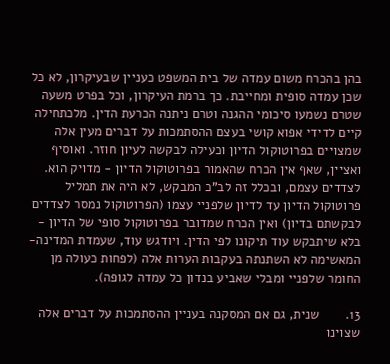בהן בהכרח משום עמדה של בית המשפט כעניין שבעיקרון, לא כל שכן עמדה סופית ומחייבת. כך ברמת העיקרון, וכל בפרט משעה שטרם נשמעו סיכומי ההגנה וטרם ניתנה הכרעת הדין. מלכתחילה קיים לדידי אפוא קושי בעצם ההסתמכות על דברים מעין אלה שמצויים בפרוטוקול הדיון וכעילה לבקשה לעיון חוזר. ואוסיף ואציין, שאף אין הכרח שהאמור בפרוטוקול הדיון - מדויק הוא. לצדדים עצמם, ובכלל זה לב"כ המבקש, לא היה את תמליל פרוטוקול הדיון עד לדיון שלפניי עצמו (הפרוטוקול נמסר לצדדים לבקשתם בדיון) ואין הכרח שמדובר בפרוטוקול סופי של הדיון - בלא שיתבקש עוד תיקונו לפי הדין. ויודגש עוד, שעמדת המדינה-המאשימה לא השתנתה בעקבות הערות אלה (לפחות כעולה מן החומר שלפניי ומבלי שאביע בנדון כל עמדה לגופה).

13.       שנית, גם אם המסקנה בעניין ההסתמכות על דברים אלה שצוינו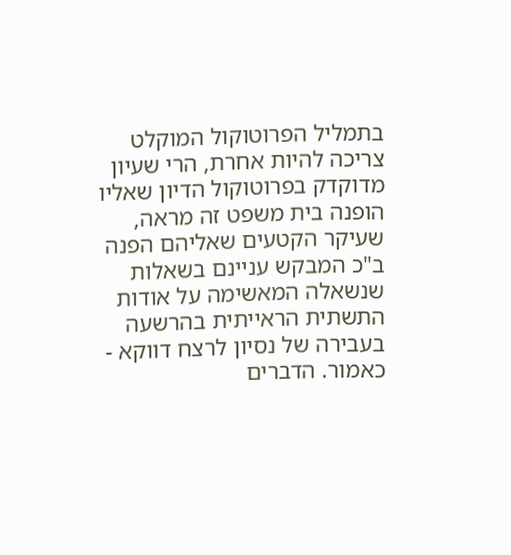בתמליל הפרוטוקול המוקלט צריכה להיות אחרת, הרי שעיון מדוקדק בפרוטוקול הדיון שאליו הופנה בית משפט זה מראה, שעיקר הקטעים שאליהם הפנה ב"כ המבקש עניינם בשאלות שנשאלה המאשימה על אודות התשתית הראייתית בהרשעה בעבירה של נסיון לרצח דווקא - כאמור. הדברים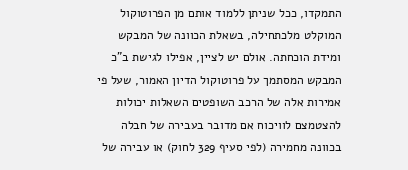התמקדו, ככל שניתן ללמוד אותם מן הפרוטוקול המוקלט מלכתחילה, בשאלת הכוונה של המבקש ומידת הוכחתה. אולם יש לציין, אפילו לגישת ב"כ המבקש המסתמך על פרוטוקול הדיון האמור, שעל פי אמירות אלה של הרכב השופטים השאלות יכולות להצטמצם לוויכוח אם מדובר בעבירה של חבלה בכוונה מחמירה (לפי סעיף 329 לחוק) או עבירה של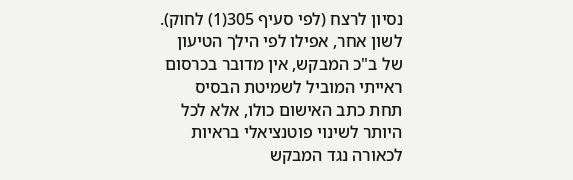נסיון לרצח (לפי סעיף 305(1) לחוק). לשון אחר, אפילו לפי הילך הטיעון של ב"כ המבקש, אין מדובר בכרסום ראייתי המוביל לשמיטת הבסיס תחת כתב האישום כולו, אלא לכל היותר לשינוי פוטנציאלי בראיות לכאורה נגד המבקש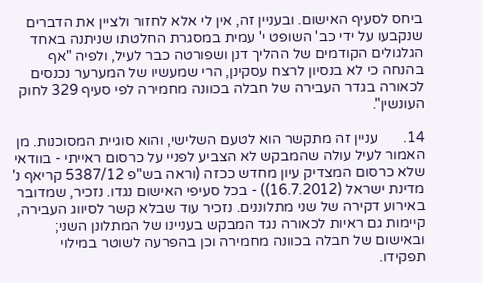ביחס לסעיף האישום. ובעניין זה, אין לי אלא לחזור ולציין את הדברים שנקבעו על ידי כב' השופט י' עמית במסגרת החלטתו שניתנה באחד הגלגולים הקודמים של ההליך דנן ושפורטה כבר לעיל, ולפיה "אף בהנחה כי לא בנסיון לרצח עסקינן, הרי שמעשיו של המערער נכנסים לכאורה בגדר העבירה של חבלה בכוונה מחמירה לפי סעיף 329 לחוק העונשין".

14.       עניין זה מתקשר הוא לטעם השלישי, והוא סוגיית המסוכנות. מן האמור לעיל עולה שהמבקש לא הצביע לפניי על כרסום ראייתי - בוודאי שלא כרסום המצדיק עיון מחדש ככזה (וראה בש"פ 5387/12 קריאף נ' מדינת ישראל (16.7.2012)) - בכל סעיפי האישום נגדו. נזכיר, שמדובר באירוע דקירה של שני מתלוננים. נזכיר עוד שבלא קשר לסיווג העבירה, קיימות גם ראיות לכאורה נגד המבקש בעניינו של המתלונן השני; ובאישום של חבלה בכוונה מחמירה וכן בהפרעה לשוטר במילוי תפקידו.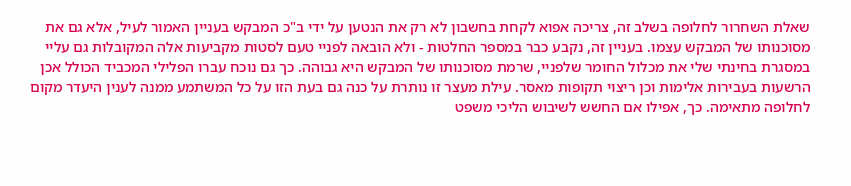שאלת השחרור לחלופה בשלב זה, צריכה אפוא לקחת בחשבון לא רק את הנטען על ידי ב"כ המבקש בעניין האמור לעיל, אלא גם את מסוכנותו של המבקש עצמו. בעניין זה, נקבע כבר במספר החלטות - ולא הובאה לפניי טעם לסטות מקביעות אלה המקובלות גם עליי במסגרת בחינתי שלי את מכלול החומר שלפניי, שרמת מסוכנותו של המבקש היא גבוהה. כך גם נוכח עברו הפלילי המכביד הכולל אכן הרשעות בעבירות אלימות וכן ריצוי תקופות מאסר. עילת מעצר זו נותרת על כנה גם בעת הזו על כל המשתמע ממנה לענין היעדר מקום לחלופה מתאימה. כך, אפילו אם החשש לשיבוש הליכי משפט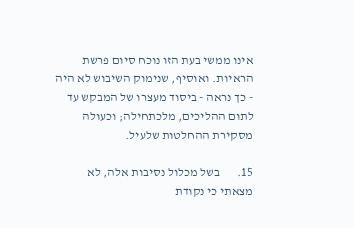אינו ממשי בעת הזו נוכח סיום פרשת הראיות. ואוסיף, שנימוק השיבוש לא היה - כך נראה - ביסוד מעצרו של המבקש עד לתום ההליכים, מלכתחילה; וכעולה מסקירת ההחלטות שלעיל.

15.       בשל מכלול נסיבות אלה, לא מצאתי כי נקודת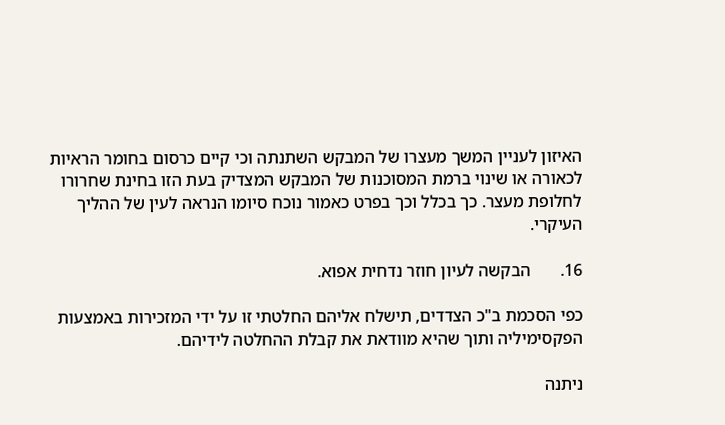האיזון לעניין המשך מעצרו של המבקש השתנתה וכי קיים כרסום בחומר הראיות לכאורה או שינוי ברמת המסוכנות של המבקש המצדיק בעת הזו בחינת שחרורו לחלופת מעצר. כך בכלל וכך בפרט כאמור נוכח סיומו הנראה לעין של ההליך העיקרי.

16.       הבקשה לעיון חוזר נדחית אפוא.

כפי הסכמת ב"כ הצדדים, תישלח אליהם החלטתי זו על ידי המזכירות באמצעות הפקסימיליה ותוך שהיא מוודאת את קבלת ההחלטה לידיהם.

ניתנה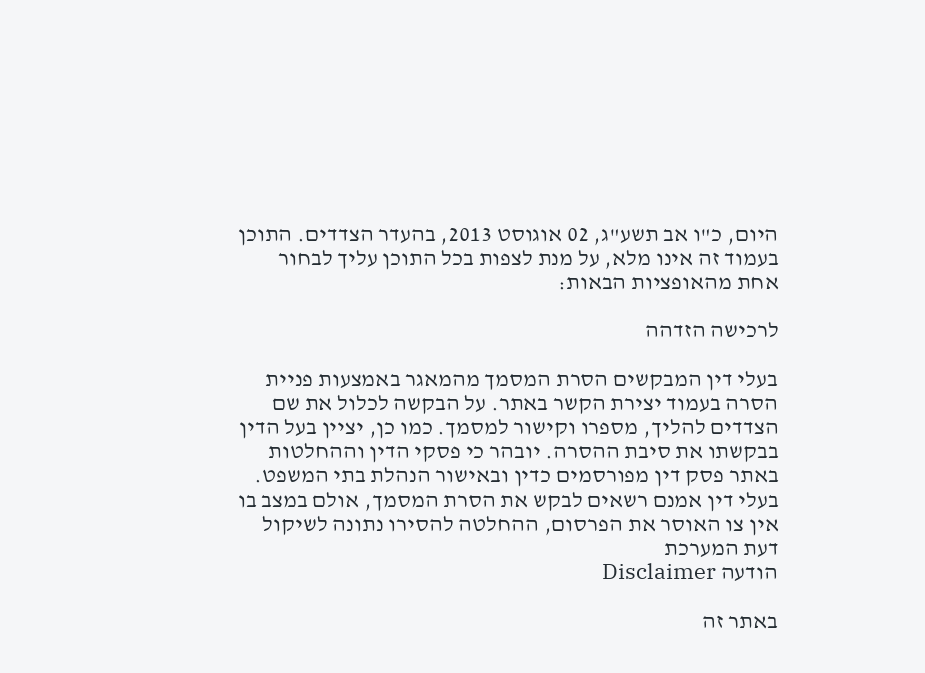היום, כ"ו אב תשע"ג, 02 אוגוסט 2013, בהעדר הצדדים. התוכן בעמוד זה אינו מלא, על מנת לצפות בכל התוכן עליך לבחור אחת מהאופציות הבאות:

לרכישה הזדהה

בעלי דין המבקשים הסרת המסמך מהמאגר באמצעות פניית הסרה בעמוד יצירת הקשר באתר. על הבקשה לכלול את שם הצדדים להליך, מספרו וקישור למסמך. כמו כן, יציין בעל הדין בבקשתו את סיבת ההסרה. יובהר כי פסקי הדין וההחלטות באתר פסק דין מפורסמים כדין ובאישור הנהלת בתי המשפט. בעלי דין אמנם רשאים לבקש את הסרת המסמך, אולם במצב בו אין צו האוסר את הפרסום, ההחלטה להסירו נתונה לשיקול דעת המערכת
הודעה Disclaimer

באתר זה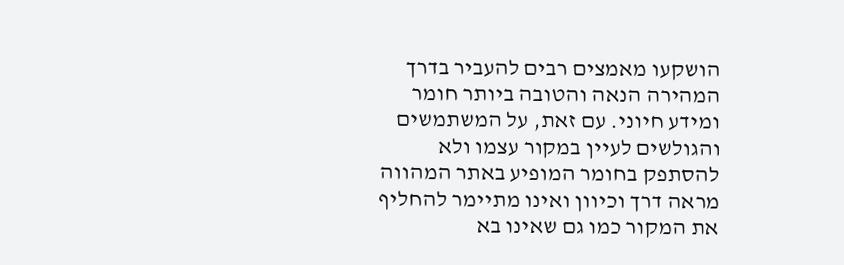הושקעו מאמצים רבים להעביר בדרך המהירה הנאה והטובה ביותר חומר ומידע חיוני. עם זאת, על המשתמשים והגולשים לעיין במקור עצמו ולא להסתפק בחומר המופיע באתר המהווה מראה דרך וכיוון ואינו מתיימר להחליף את המקור כמו גם שאינו בא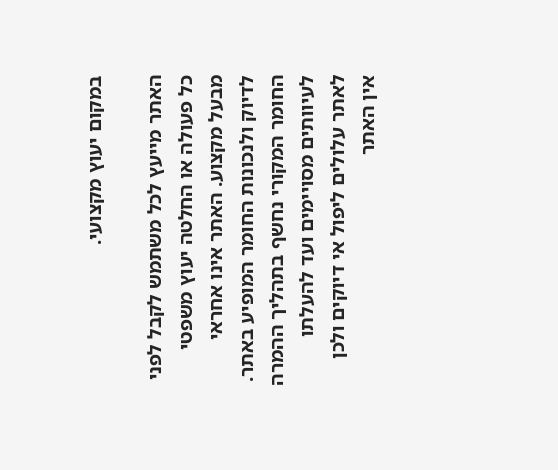במקום יעוץ מקצועי.

האתר מייעץ לכל משתמש לקבל לפני כל פעולה או החלטה יעוץ משפטי מבעל מקצוע. האתר אינו אחראי לדיוק ולנכונות החומר המופיע באתר. החומר המקורי נחשף בתהליך ההמרה לעיוותים מסויימים ועד להעלתו לאתר עלולים ליפול אי דיוקים ולכן אין האתר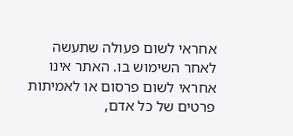אחראי לשום פעולה שתעשה לאחר השימוש בו. האתר אינו אחראי לשום פרסום או לאמיתות פרטים של כל אדם,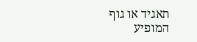תאגיד או גוף המופיע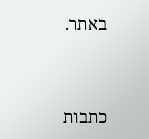באתר.




כתבות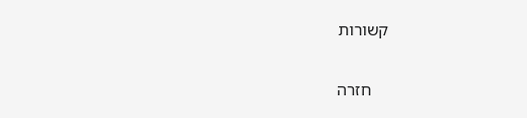קשורות

    חזרה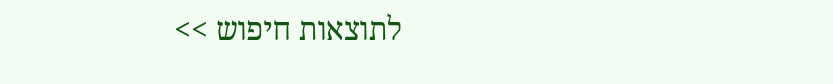לתוצאות חיפוש >>